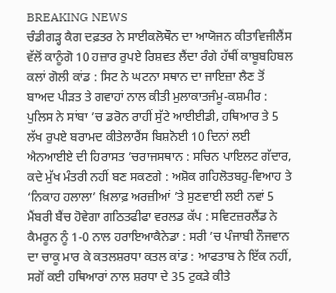BREAKING NEWS
ਚੰਡੀਗੜ੍ਹ ਕੈਗ ਦਫ਼ਤਰ ਨੇ ਸਾਈਕਲੋਥੌਨ ਦਾ ਆਯੋਜਨ ਕੀਤਾਵਿਜੀਲੈਂਸ ਵੱਲੋਂ ਕਾਨੂੰਗੋ 10 ਹਜ਼ਾਰ ਰੁਪਏ ਰਿਸ਼ਵਤ ਲੈਂਦਾ ਰੰਗੇ ਹੱਥੀਂ ਕਾਬੂਬਹਿਬਲ ਕਲਾਂ ਗੋਲੀ ਕਾਂਡ : ਸਿਟ ਨੇ ਘਟਨਾ ਸਥਾਨ ਦਾ ਜਾਇਜ਼ਾ ਲੈਣ ਤੋਂ ਬਾਅਦ ਪੀੜਤ ਤੇ ਗਵਾਹਾਂ ਨਾਲ ਕੀਤੀ ਮੁਲਾਕਾਤਜੰਮੂ-ਕਸ਼ਮੀਰ : ਪੁਲਿਸ ਨੇ ਸਾਂਬਾ ’ਚ ਡਰੋਨ ਰਾਹੀਂ ਸੁੱਟੇ ਆਈਈਡੀ, ਹਥਿਆਰ ਤੇ 5 ਲੱਖ ਰੁਪਏ ਬਰਾਮਦ ਕੀਤੇਲਾਰੈਂਸ ਬਿਸ਼ਨੋਈ 10 ਦਿਨਾਂ ਲਈ ਐਨਆਈਏ ਦੀ ਹਿਰਾਸਤ ’ਚਰਾਜਸਥਾਨ : ਸਚਿਨ ਪਾਇਲਟ ਗੱਦਾਰ, ਕਦੇ ਮੁੱਖ ਮੰਤਰੀ ਨਹੀਂ ਬਣ ਸਕਣਗੇ : ਅਸ਼ੋਕ ਗਹਿਲੋਤਬਹੁ-ਵਿਆਹ ਤੇ ‘ਨਿਕਾਹ ਹਲਾਲਾ’ ਖ਼ਿਲਾਫ਼ ਅਰਜ਼ੀਆਂ ’ਤੇ ਸੁਣਵਾਈ ਲਈ ਨਵਾਂ 5 ਮੈਂਬਰੀ ਬੈਂਚ ਹੋਵੇਗਾ ਗਠਿਤਫੀਫਾ ਵਰਲਡ ਕੱਪ : ਸਵਿਟਜ਼ਰਲੈਂਡ ਨੇ ਕੈਮਰੂਨ ਨੂੰ 1-0 ਨਾਲ ਹਰਾਇਆਕੈਨੇਡਾ : ਸਰੀ ’ਚ ਪੰਜਾਬੀ ਨੌਜਵਾਨ ਦਾ ਚਾਕੂ ਮਾਰ ਕੇ ਕਤਲਸ਼ਰਧਾ ਕਤਲ ਕਾਂਡ : ਆਫਤਾਬ ਨੇ ਇੱਕ ਨਹੀਂ, ਸਗੋਂ ਕਈ ਹਥਿਆਰਾਂ ਨਾਲ ਸ਼ਰਧਾ ਦੇ 35 ਟੁਕੜੇ ਕੀਤੇ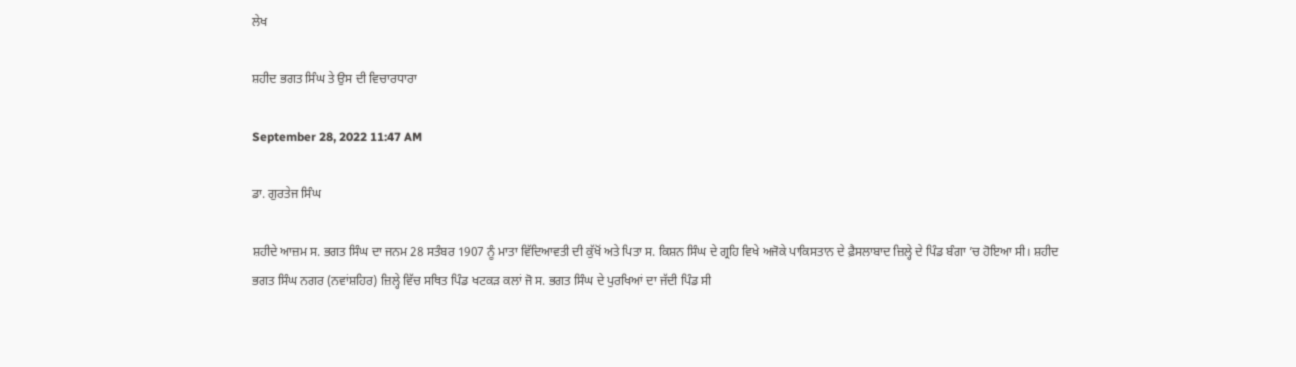ਲੇਖ

ਸ਼ਹੀਦ ਭਗਤ ਸਿੰਘ ਤੇ ਉਸ ਦੀ ਵਿਚਾਰਧਾਰਾ

September 28, 2022 11:47 AM

ਡਾ. ਗੁਰਤੇਜ ਸਿੰਘ

ਸ਼ਹੀਦੇ ਆਜ਼ਮ ਸ. ਭਗਤ ਸਿੰਘ ਦਾ ਜਨਮ 28 ਸਤੰਬਰ 1907 ਨੂੰ ਮਾਤਾ ਵਿੱਦਿਆਵਤੀ ਦੀ ਕੁੱਖੋਂ ਅਤੇ ਪਿਤਾ ਸ. ਕਿਸ਼ਨ ਸਿੰਘ ਦੇ ਗ੍ਰਹਿ ਵਿਖੇ ਅਜੋਕੇ ਪਾਕਿਸਤਾਨ ਦੇ ਫ਼ੈਸਲਾਬਾਦ ਜ਼ਿਲ੍ਹੇ ਦੇ ਪਿੰਡ ਬੰਗਾ ’ਚ ਹੋਇਆ ਸੀ। ਸ਼ਹੀਦ ਭਗਤ ਸਿੰਘ ਨਗਰ (ਨਵਾਂਸ਼ਹਿਰ) ਜ਼ਿਲ੍ਹੇ ਵਿੱਚ ਸਥਿਤ ਪਿੰਡ ਖਟਕੜ ਕਲਾਂ ਜੋ ਸ. ਭਗਤ ਸਿੰਘ ਦੇ ਪੁਰਖਿਆਂ ਦਾ ਜੱਦੀ ਪਿੰਡ ਸੀ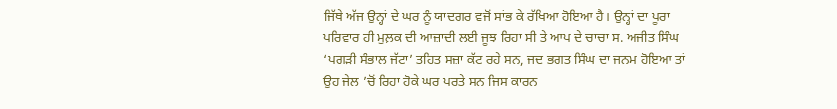ਜਿੱਥੇ ਅੱਜ ਉਨ੍ਹਾਂ ਦੇ ਘਰ ਨੂੰ ਯਾਦਗਰ ਵਜੋਂ ਸਾਂਭ ਕੇ ਰੱਖਿਆ ਹੋਇਆ ਹੈ। ਉਨ੍ਹਾਂ ਦਾ ਪੂਰਾ ਪਰਿਵਾਰ ਹੀ ਮੁਲ਼ਕ ਦੀ ਆਜ਼ਾਦੀ ਲਈ ਜੂਝ ਰਿਹਾ ਸੀ ਤੇ ਆਪ ਦੇ ਚਾਚਾ ਸ. ਅਜੀਤ ਸਿੰਘ ‘ਪਗੜੀ ਸੰਭਾਲ ਜੱਟਾ’ ਤਹਿਤ ਸਜ਼ਾ ਕੱਟ ਰਹੇ ਸਨ, ਜਦ ਭਗਤ ਸਿੰਘ ਦਾ ਜਨਮ ਹੋਇਆ ਤਾਂ ਉਹ ਜੇਲ ’ਚੋਂ ਰਿਹਾ ਹੋਕੇ ਘਰ ਪਰਤੇ ਸਨ ਜਿਸ ਕਾਰਨ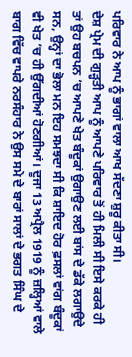ਪਰਿਵਾਰ ਨੇ ਆਪ ਨੂੰ ਭਾਗਾਂ ਵਾਲਾ ਆਖ ਸੱਦਣਾ ਸ਼ੁਰੂ ਕੀਤਾ ਸੀ।
ਦੇਸ਼ ਪ੍ਰੇਮ ਦੀ ਗੁੜ੍ਹਤੀ ਆਪ ਨੂੰ ਆਪਣੇ ਪਰਿਵਾਰ ਤੋਂ ਹੀ ਮਿਲੀ ਸੀ ਇਸੇ ਕਰਕੇ ਹੀ ਤਾਂ ਉਹ ਬਚਪਨ ’ਚ ਆਪਣੇ ਖੇਤ ਬੰਦੂਕਾਂ ਉਗਾਉਣ ਲਈ ਬਾਂਸ ਦੇ ਡੱਕੇ ਲਗਾਉਦੇ ਸਨ, ਉਨ੍ਹਾਂ ਦਾ ਭੋਲਾ ਮਨ ਇਹ ਸਮਝਦਾ ਸੀ ਕਿ ਸ਼ਾਇਦ ਹੋਰ ਫ਼ਸਲਾਂ ਵਾਂਗ ਬੰਦੂਕਾਂ ਵੀ ਖੇਤ ’ਚ ਹੀ ਉੱਗਦੀਆਂ ਹੋਣਗੀਆਂ। ਦੂਜਾ 13 ਅਪ੍ਰੈਲ 1919 ਨੂੰ ਜ਼ਲ੍ਹਿਆਂ ਵਾਲੇ ਬਾਗ ਵਿੱਚ ਵਾਪਰੇ ਨਰਸੰਹਾਰ ਨੇ ਉਸ ਸਮੇ ਦੇ ਬਾਰਾਂ ਸਾਲਾਂ ਦੇ ਭਗਤ ਸਿੰਘ ਦੇ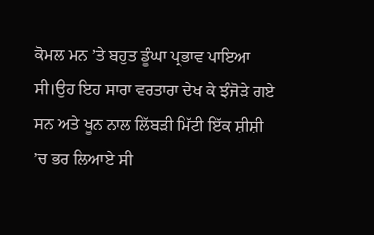ਕੋਮਲ ਮਨ ’ਤੇ ਬਹੁਤ ਡੂੰਘਾ ਪ੍ਰਭਾਵ ਪਾਇਆ ਸੀ।ਉਹ ਇਹ ਸਾਰਾ ਵਰਤਾਰਾ ਦੇਖ ਕੇ ਝੰਜੋੜੇ ਗਏ ਸਨ ਅਤੇ ਖੂਨ ਨਾਲ ਲਿੱਬੜੀ ਮਿੱਟੀ ਇੱਕ ਸ਼ੀਸ਼ੀ ’ਚ ਭਰ ਲਿਆਏ ਸੀ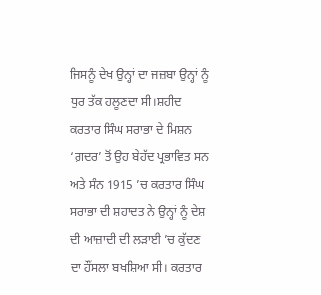ਜਿਸਨੂੰ ਦੇਖ ਉਨ੍ਹਾਂ ਦਾ ਜਜ਼ਬਾ ਉਨ੍ਹਾਂ ਨੂੰ ਧੁਰ ਤੱਕ ਹਲੂਣਦਾ ਸੀ।ਸ਼ਹੀਦ ਕਰਤਾਰ ਸਿੰਘ ਸਰਾਭਾ ਦੇ ਮਿਸ਼ਨ ‘ਗ਼ਦਰ’ ਤੋਂ ਉਹ ਬੇਹੱਦ ਪ੍ਰਭਾਵਿਤ ਸਨ ਅਤੇ ਸੰਨ 1915 ’ਚ ਕਰਤਾਰ ਸਿੰਘ ਸਰਾਭਾ ਦੀ ਸ਼ਹਾਦਤ ਨੇ ਉਨ੍ਹਾਂ ਨੂੰ ਦੇਸ਼ ਦੀ ਆਜ਼ਾਦੀ ਦੀ ਲੜਾਈ ’ਚ ਕੁੱਦਣ ਦਾ ਹੌਂਸਲਾ ਬਖਸ਼ਿਆ ਸੀ। ਕਰਤਾਰ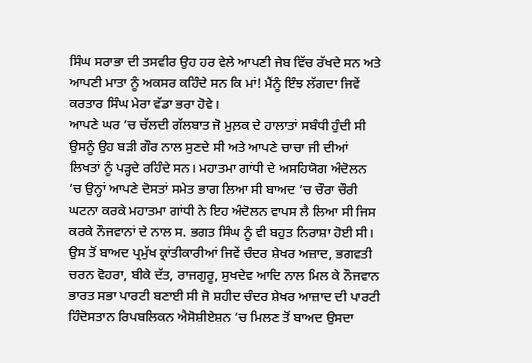ਸਿੰਘ ਸਰਾਭਾ ਦੀ ਤਸਵੀਰ ਉਹ ਹਰ ਵੇਲੇ ਆਪਣੀ ਜੇਬ ਵਿੱਚ ਰੱਖਦੇ ਸਨ ਅਤੇ ਆਪਣੀ ਮਾਤਾ ਨੂੰ ਅਕਸਰ ਕਹਿੰਦੇ ਸਨ ਕਿ ਮਾਂ! ਮੈਂਨੂੰ ਇੰਝ ਲੱਗਦਾ ਜਿਵੇਂ ਕਰਤਾਰ ਸਿੰਘ ਮੇਰਾ ਵੱਡਾ ਭਰਾ ਹੋਵੇ।
ਆਪਣੇ ਘਰ ’ਚ ਚੱਲਦੀ ਗੱਲਬਾਤ ਜੋ ਮੁਲ਼ਕ ਦੇ ਹਾਲਾਤਾਂ ਸਬੰਧੀ ਹੁੰਦੀ ਸੀ ਉਸਨੂੰ ਉਹ ਬੜੀ ਗੌਰ ਨਾਲ ਸੁਣਦੇ ਸੀ ਅਤੇ ਆਪਣੇ ਚਾਚਾ ਜੀ ਦੀਆਂ ਲਿਖਤਾਂ ਨੂੰ ਪੜ੍ਹਦੇ ਰਹਿੰਦੇ ਸਨ। ਮਹਾਤਮਾ ਗਾਂਧੀ ਦੇ ਅਸਹਿਯੋਗ ਅੰਦੋਲਨ ’ਚ ਉਨ੍ਹਾਂ ਆਪਣੇ ਦੋਸਤਾਂ ਸਮੇਤ ਭਾਗ ਲਿਆ ਸੀ ਬਾਅਦ ’ਚ ਚੌਰਾ ਚੌਰੀ ਘਟਨਾ ਕਰਕੇ ਮਹਾਤਮਾ ਗਾਂਧੀ ਨੇ ਇਹ ਅੰਦੋਲਨ ਵਾਪਸ ਲੈ ਲਿਆ ਸੀ ਜਿਸ ਕਰਕੇ ਨੌਜਵਾਨਾਂ ਦੇ ਨਾਲ ਸ. ਭਗਤ ਸਿੰਘ ਨੂੰ ਵੀ ਬਹੁਤ ਨਿਰਾਸ਼ਾ ਹੋਈ ਸੀ। ਉਸ ਤੋਂ ਬਾਅਦ ਪ੍ਰਮੁੱਖ ਕ੍ਰਾਂਤੀਕਾਰੀਆਂ ਜਿਵੇਂ ਚੰਦਰ ਸ਼ੇਖਰ ਅਜ਼ਾਦ, ਭਗਵਤੀ ਚਰਨ ਵੋਹਰਾ, ਬੀਕੇ ਦੱਤ, ਰਾਜਗੁਰੂ, ਸੁਖਦੇਵ ਆਦਿ ਨਾਲ ਮਿਲ ਕੇ ਨੌਜਵਾਨ ਭਾਰਤ ਸਭਾ ਪਾਰਟੀ ਬਣਾਈ ਸੀ ਜੋ ਸ਼ਹੀਦ ਚੰਦਰ ਸ਼ੇਖਰ ਆਜ਼ਾਦ ਦੀ ਪਾਰਟੀ ਹਿੰਦੋਸਤਾਨ ਰਿਪਬਲਿਕਨ ਐਸੋਸ਼ੀਏਸ਼ਨ ’ਚ ਮਿਲਣ ਤੋਂ ਬਾਅਦ ਉਸਦਾ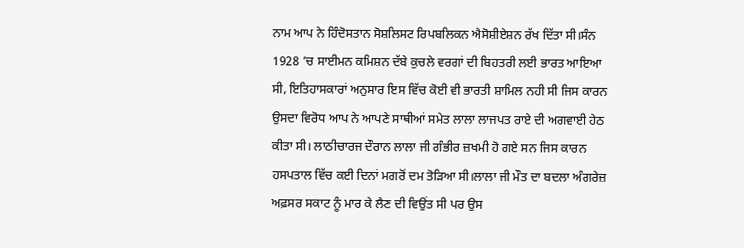ਨਾਮ ਆਪ ਨੇ ਹਿੰਦੋਸਤਾਨ ਸੋਸ਼ਲਿਸਟ ਰਿਪਬਲਿਕਨ ਐਸੋਸ਼ੀਏਸ਼ਨ ਰੱਖ ਦਿੱਤਾ ਸੀ।ਸੰਨ 1928 ’ਚ ਸਾਈਮਨ ਕਮਿਸ਼ਨ ਦੱਬੇ ਕੁਚਲੇ ਵਰਗਾਂ ਦੀ ਬਿਹਤਰੀ ਲਈ ਭਾਰਤ ਆਇਆ ਸੀ, ਇਤਿਹਾਸਕਾਰਾਂ ਅਨੁਸਾਰ ਇਸ ਵਿੱਚ ਕੋਈ ਵੀ ਭਾਰਤੀ ਸ਼ਾਮਿਲ ਨਹੀ ਸੀ ਜਿਸ ਕਾਰਨ ਉਸਦਾ ਵਿਰੋਧ ਆਪ ਨੇ ਆਪਣੇ ਸਾਥੀਆਂ ਸਮੇਤ ਲਾਲਾ ਲਾਜਪਤ ਰਾਏ ਦੀ ਅਗਵਾਈ ਹੇਠ ਕੀਤਾ ਸੀ। ਲਾਠੀਚਾਰਜ ਦੌਰਾਨ ਲਾਲਾ ਜੀ ਗੰਭੀਰ ਜ਼ਖਮੀ ਹੋ ਗਏ ਸਨ ਜਿਸ ਕਾਰਨ ਹਸਪਤਾਲ ਵਿੱਚ ਕਈ ਦਿਨਾਂ ਮਗਰੋਂ ਦਮ ਤੋੜਿਆ ਸੀ।ਲਾਲਾ ਜੀ ਮੌਤ ਦਾ ਬਦਲਾ ਅੰਗਰੇਜ਼ ਅਫ਼ਸਰ ਸਕਾਟ ਨੂੰ ਮਾਰ ਕੇ ਲੈਣ ਦੀ ਵਿਉਂਤ ਸੀ ਪਰ ਉਸ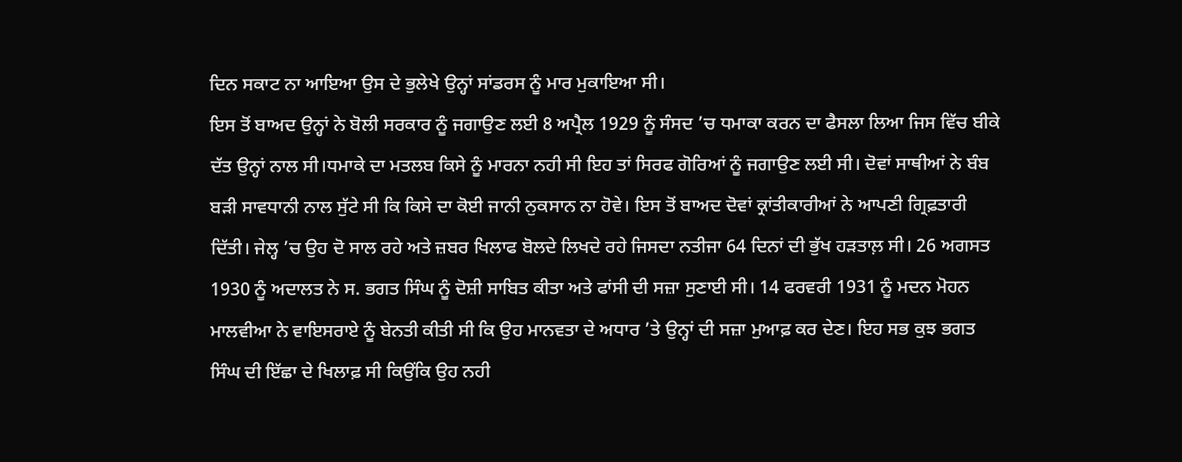ਦਿਨ ਸਕਾਟ ਨਾ ਆਇਆ ਉਸ ਦੇ ਭੁਲੇਖੇ ਉਨ੍ਹਾਂ ਸਾਂਡਰਸ ਨੂੰ ਮਾਰ ਮੁਕਾਇਆ ਸੀ।
ਇਸ ਤੋਂ ਬਾਅਦ ਉਨ੍ਹਾਂ ਨੇ ਬੋਲੀ ਸਰਕਾਰ ਨੂੰ ਜਗਾਉਣ ਲਈ 8 ਅਪ੍ਰੈਲ 1929 ਨੂੰ ਸੰਸਦ ’ਚ ਧਮਾਕਾ ਕਰਨ ਦਾ ਫੈਸਲਾ ਲਿਆ ਜਿਸ ਵਿੱਚ ਬੀਕੇ ਦੱਤ ਉਨ੍ਹਾਂ ਨਾਲ ਸੀ।ਧਮਾਕੇ ਦਾ ਮਤਲਬ ਕਿਸੇ ਨੂੰ ਮਾਰਨਾ ਨਹੀ ਸੀ ਇਹ ਤਾਂ ਸਿਰਫ ਗੋਰਿਆਂ ਨੂੰ ਜਗਾਉਣ ਲਈ ਸੀ। ਦੋਵਾਂ ਸਾਥੀਆਂ ਨੇ ਬੰਬ ਬੜੀ ਸਾਵਧਾਨੀ ਨਾਲ ਸੁੱਟੇ ਸੀ ਕਿ ਕਿਸੇ ਦਾ ਕੋਈ ਜਾਨੀ ਨੁਕਸਾਨ ਨਾ ਹੋਵੇ। ਇਸ ਤੋਂ ਬਾਅਦ ਦੋਵਾਂ ਕ੍ਰਾਂਤੀਕਾਰੀਆਂ ਨੇ ਆਪਣੀ ਗ੍ਰਿਫ਼ਤਾਰੀ ਦਿੱਤੀ। ਜੇਲ੍ਹ ’ਚ ਉਹ ਦੋ ਸਾਲ ਰਹੇ ਅਤੇ ਜ਼ਬਰ ਖਿਲਾਫ ਬੋਲਦੇ ਲਿਖਦੇ ਰਹੇ ਜਿਸਦਾ ਨਤੀਜਾ 64 ਦਿਨਾਂ ਦੀ ਭੁੱਖ ਹੜਤਾਲ਼ ਸੀ। 26 ਅਗਸਤ 1930 ਨੂੰ ਅਦਾਲਤ ਨੇ ਸ. ਭਗਤ ਸਿੰਘ ਨੂੰ ਦੋਸ਼ੀ ਸਾਬਿਤ ਕੀਤਾ ਅਤੇ ਫਾਂਸੀ ਦੀ ਸਜ਼ਾ ਸੁਣਾਈ ਸੀ। 14 ਫਰਵਰੀ 1931 ਨੂੰ ਮਦਨ ਮੋਹਨ ਮਾਲਵੀਆ ਨੇ ਵਾਇਸਰਾਏ ਨੂੰ ਬੇਨਤੀ ਕੀਤੀ ਸੀ ਕਿ ਉਹ ਮਾਨਵਤਾ ਦੇ ਅਧਾਰ ’ਤੇ ਉਨ੍ਹਾਂ ਦੀ ਸਜ਼ਾ ਮੁਆਫ਼ ਕਰ ਦੇਣ। ਇਹ ਸਭ ਕੁਝ ਭਗਤ ਸਿੰਘ ਦੀ ਇੱਛਾ ਦੇ ਖਿਲਾਫ਼ ਸੀ ਕਿਉਂਕਿ ਉਹ ਨਹੀ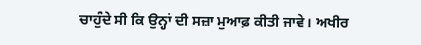ਚਾਹੁੰਦੇ ਸੀ ਕਿ ਉਨ੍ਹਾਂ ਦੀ ਸਜ਼ਾ ਮੁਆਫ਼ ਕੀਤੀ ਜਾਵੇ। ਅਖੀਰ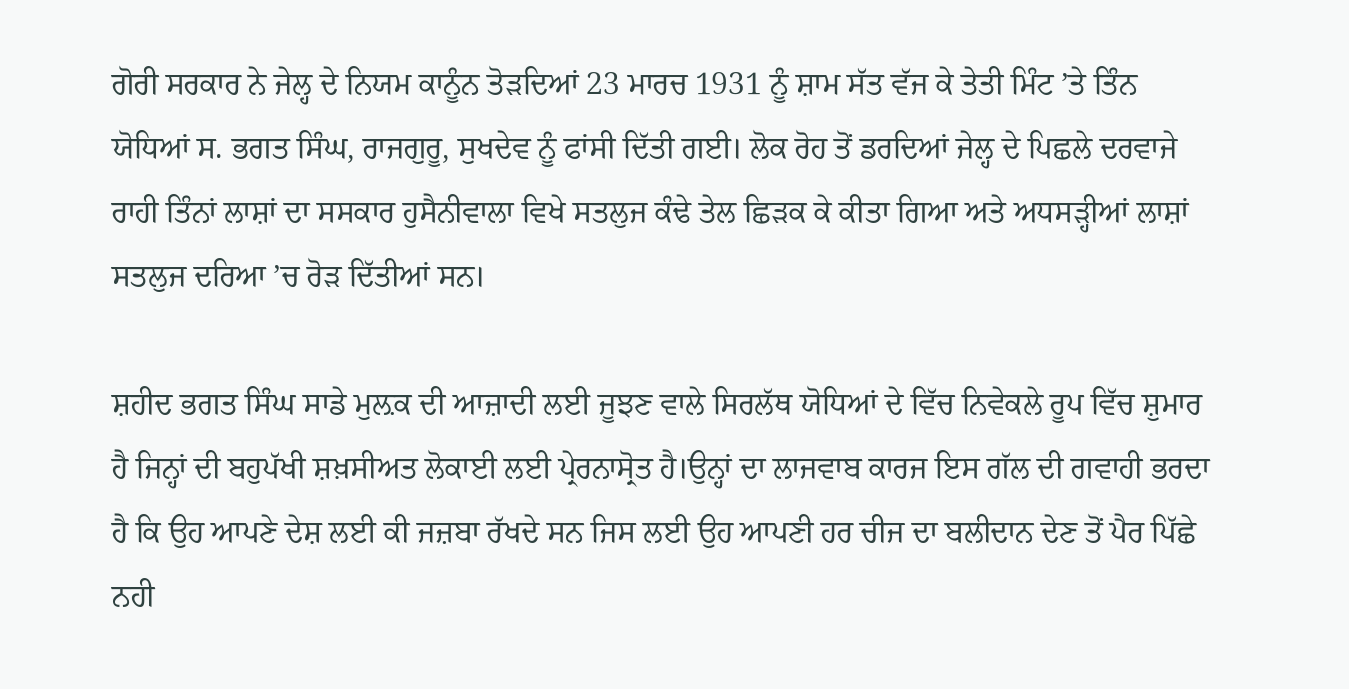ਗੋਰੀ ਸਰਕਾਰ ਨੇ ਜੇਲ੍ਹ ਦੇ ਨਿਯਮ ਕਾਨੂੰਨ ਤੋੜਦਿਆਂ 23 ਮਾਰਚ 1931 ਨੂੰ ਸ਼ਾਮ ਸੱਤ ਵੱਜ ਕੇ ਤੇਤੀ ਮਿੰਟ ’ਤੇ ਤਿੰਨ ਯੋਧਿਆਂ ਸ. ਭਗਤ ਸਿੰਘ, ਰਾਜਗੁਰੂ, ਸੁਖਦੇਵ ਨੂੰ ਫਾਂਸੀ ਦਿੱਤੀ ਗਈ। ਲੋਕ ਰੋਹ ਤੋਂ ਡਰਦਿਆਂ ਜੇਲ੍ਹ ਦੇ ਪਿਛਲੇ ਦਰਵਾਜੇ ਰਾਹੀ ਤਿੰਨਾਂ ਲਾਸ਼ਾਂ ਦਾ ਸਸਕਾਰ ਹੁਸੈਨੀਵਾਲਾ ਵਿਖੇ ਸਤਲੁਜ ਕੰਢੇ ਤੇਲ ਛਿੜਕ ਕੇ ਕੀਤਾ ਗਿਆ ਅਤੇ ਅਧਸੜ੍ਹੀਆਂ ਲਾਸ਼ਾਂ ਸਤਲੁਜ ਦਰਿਆ ’ਚ ਰੋੜ ਦਿੱਤੀਆਂ ਸਨ।

ਸ਼ਹੀਦ ਭਗਤ ਸਿੰਘ ਸਾਡੇ ਮੁਲ਼ਕ ਦੀ ਆਜ਼ਾਦੀ ਲਈ ਜੂਝਣ ਵਾਲੇ ਸਿਰਲੱਥ ਯੋਧਿਆਂ ਦੇ ਵਿੱਚ ਨਿਵੇਕਲੇ ਰੂਪ ਵਿੱਚ ਸ਼ੁਮਾਰ ਹੈ ਜਿਨ੍ਹਾਂ ਦੀ ਬਹੁਪੱਖੀ ਸ਼ਖ਼ਸੀਅਤ ਲੋਕਾਈ ਲਈ ਪ੍ਰੇਰਨਾਸ੍ਰੋਤ ਹੈ।ਉਨ੍ਹਾਂ ਦਾ ਲਾਜਵਾਬ ਕਾਰਜ ਇਸ ਗੱਲ ਦੀ ਗਵਾਹੀ ਭਰਦਾ ਹੈ ਕਿ ਉਹ ਆਪਣੇ ਦੇਸ਼ ਲਈ ਕੀ ਜਜ਼ਬਾ ਰੱਖਦੇ ਸਨ ਜਿਸ ਲਈ ਉਹ ਆਪਣੀ ਹਰ ਚੀਜ ਦਾ ਬਲੀਦਾਨ ਦੇਣ ਤੋਂ ਪੈਰ ਪਿੱਛੇ ਨਹੀ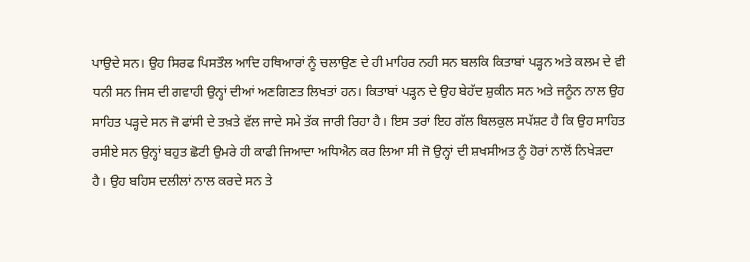ਪਾਉਦੇ ਸਨ। ਉਹ ਸਿਰਫ ਪਿਸਤੌਲ ਆਦਿ ਹਥਿਆਰਾਂ ਨੂੰ ਚਲਾਉਣ ਦੇ ਹੀ ਮਾਹਿਰ ਨਹੀ ਸਨ ਬਲਕਿ ਕਿਤਾਬਾਂ ਪੜ੍ਹਨ ਅਤੇ ਕਲਮ ਦੇ ਵੀ ਧਨੀ ਸਨ ਜਿਸ ਦੀ ਗਵਾਹੀ ਉਨ੍ਹਾਂ ਦੀਆਂ ਅਣਗਿਣਤ ਲਿਖਤਾਂ ਹਨ। ਕਿਤਾਬਾਂ ਪੜ੍ਹਨ ਦੇ ਉਹ ਬੇਹੱਦ ਸ਼ੁਕੀਨ ਸਨ ਅਤੇ ਜਨੂੰਨ ਨਾਲ ਉਹ ਸਾਹਿਤ ਪੜ੍ਹਦੇ ਸਨ ਜੋ ਫਾਂਸੀ ਦੇ ਤਖ਼ਤੇ ਵੱਲ ਜਾਦੇ ਸਮੇ ਤੱਕ ਜਾਰੀ ਰਿਹਾ ਹੈ। ਇਸ ਤਰਾਂ ਇਹ ਗੱਲ ਬਿਲਕੁਲ ਸਪੱਸ਼ਟ ਹੈ ਕਿ ਉਹ ਸਾਹਿਤ ਰਸੀਏ ਸਨ ਉਨ੍ਹਾਂ ਬਹੁਤ ਛੋਟੀ ਉਮਰੇ ਹੀ ਕਾਫੀ ਜਿਆਦਾ ਅਧਿਐਨ ਕਰ ਲਿਆ ਸੀ ਜੋ ਉਨ੍ਹਾਂ ਦੀ ਸ਼ਖਸੀਅਤ ਨੂੰ ਹੋਰਾਂ ਨਾਲੋਂ ਨਿਖੇੜਦਾ ਹੈ। ਉਹ ਬਹਿਸ ਦਲੀਲਾਂ ਨਾਲ ਕਰਦੇ ਸਨ ਤੇ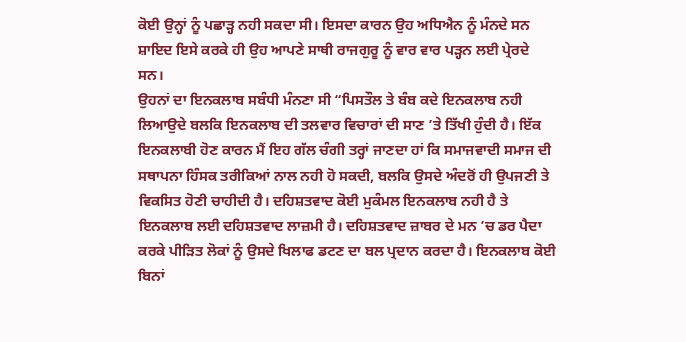ਕੋਈ ਉਨ੍ਹਾਂ ਨੂੰ ਪਛਾੜ੍ਹ ਨਹੀ ਸਕਦਾ ਸੀ। ਇਸਦਾ ਕਾਰਨ ਉਹ ਅਧਿਐਨ ਨੂੰ ਮੰਨਦੇ ਸਨ ਸ਼ਾਇਦ ਇਸੇ ਕਰਕੇ ਹੀ ਉਹ ਆਪਣੇ ਸਾਥੀ ਰਾਜਗੁਰੂ ਨੂੰ ਵਾਰ ਵਾਰ ਪੜ੍ਹਨ ਲਈ ਪ੍ਰੇਰਦੇ ਸਨ।
ਉਹਨਾਂ ਦਾ ਇਨਕਲਾਬ ਸਬੰਧੀ ਮੰਨਣਾ ਸੀ “ਪਿਸਤੌਲ ਤੇ ਬੰਬ ਕਦੇ ਇਨਕਲਾਬ ਨਹੀ ਲਿਆਉਦੇ ਬਲਕਿ ਇਨਕਲਾਬ ਦੀ ਤਲਵਾਰ ਵਿਚਾਰਾਂ ਦੀ ਸਾਣ ’ਤੇ ਤਿੱਖੀ ਹੁੰਦੀ ਹੈ। ਇੱਕ ਇਨਕਲਾਬੀ ਹੋਣ ਕਾਰਨ ਮੈਂ ਇਹ ਗੱਲ ਚੰਗੀ ਤਰ੍ਹਾਂ ਜਾਣਦਾ ਹਾਂ ਕਿ ਸਮਾਜਵਾਦੀ ਸਮਾਜ ਦੀ ਸਥਾਪਨਾ ਹਿੰਸਕ ਤਰੀਕਿਆਂ ਨਾਲ ਨਹੀ ਹੋ ਸਕਦੀ, ਬਲਕਿ ਉਸਦੇ ਅੰਦਰੋਂ ਹੀ ਉਪਜਣੀ ਤੇ ਵਿਕਸਿਤ ਹੋਣੀ ਚਾਹੀਦੀ ਹੈ। ਦਹਿਸ਼ਤਵਾਦ ਕੋਈ ਮੁਕੰਮਲ ਇਨਕਲਾਬ ਨਹੀ ਹੈ ਤੇ ਇਨਕਲਾਬ ਲਈ ਦਹਿਸ਼ਤਵਾਦ ਲਾਜ਼ਮੀ ਹੈ। ਦਹਿਸ਼ਤਵਾਦ ਜ਼ਾਬਰ ਦੇ ਮਨ ’ਚ ਡਰ ਪੈਦਾ ਕਰਕੇ ਪੀੜਿਤ ਲੋਕਾਂ ਨੂੰ ਉਸਦੇ ਖਿਲਾਫ ਡਟਣ ਦਾ ਬਲ ਪ੍ਰਦਾਨ ਕਰਦਾ ਹੈ। ਇਨਕਲਾਬ ਕੋਈ ਬਿਨਾਂ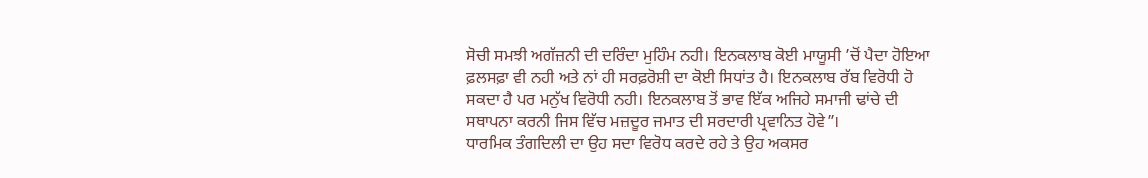ਸੋਚੀ ਸਮਝੀ ਅਗੱਜ਼ਨੀ ਦੀ ਦਰਿੰਦਾ ਮੁਹਿੰਮ ਨਹੀ। ਇਨਕਲਾਬ ਕੋਈ ਮਾਯੂਸੀ ’ਚੋਂ ਪੈਦਾ ਹੋਇਆ ਫ਼ਲਸਫ਼ਾ ਵੀ ਨਹੀ ਅਤੇ ਨਾਂ ਹੀ ਸਰਫ਼ਰੋਸ਼ੀ ਦਾ ਕੋਈ ਸਿਧਾਂਤ ਹੈ। ਇਨਕਲਾਬ ਰੱਬ ਵਿਰੋਧੀ ਹੋ ਸਕਦਾ ਹੈ ਪਰ ਮਨੁੱਖ ਵਿਰੋਧੀ ਨਹੀ। ਇਨਕਲਾਬ ਤੋਂ ਭਾਵ ਇੱਕ ਅਜਿਹੇ ਸਮਾਜੀ ਢਾਂਚੇ ਦੀ ਸਥਾਪਨਾ ਕਰਨੀ ਜਿਸ ਵਿੱਚ ਮਜ਼ਦੂਰ ਜਮਾਤ ਦੀ ਸਰਦਾਰੀ ਪ੍ਰਵਾਨਿਤ ਹੋਵੇ”।
ਧਾਰਮਿਕ ਤੰਗਦਿਲੀ ਦਾ ਉਹ ਸਦਾ ਵਿਰੋਧ ਕਰਦੇ ਰਹੇ ਤੇ ਉਹ ਅਕਸਰ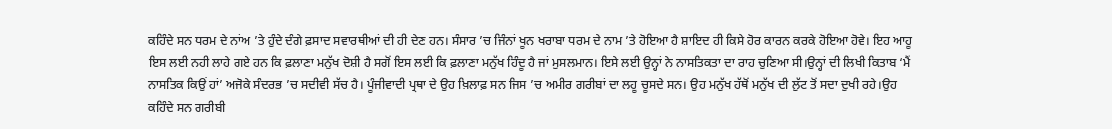ਕਹਿੰਦੇ ਸਨ ਧਰਮ ਦੇ ਨਾਂਅ ’ਤੇ ਹੁੰਦੇ ਦੰਗੇ ਫ਼ਸਾਦ ਸਵਾਰਥੀਆਂ ਦੀ ਹੀ ਦੇਣ ਹਨ। ਸੰਸਾਰ ’ਚ ਜਿੰਨਾਂ ਖੂਨ ਖਰਾਬਾ ਧਰਮ ਦੇ ਨਾਮ ’ਤੇ ਹੋਇਆ ਹੈ ਸ਼ਾਇਦ ਹੀ ਕਿਸੇ ਹੋਰ ਕਾਰਨ ਕਰਕੇ ਹੋਇਆ ਹੋਵੇ। ਇਹ ਆਹੂ ਇਸ ਲਈ ਨਹੀ ਲਾਹੇ ਗਏ ਹਨ ਕਿ ਫ਼ਲਾਣਾ ਮਨੁੱਖ ਦੋਸ਼ੀ ਹੈ ਸਗੋਂ ਇਸ ਲਈ ਕਿ ਫ਼ਲਾਣਾ ਮਨੁੱਖ ਹਿੰਦੂ ਹੈ ਜਾਂ ਮੁਸਲਮਾਨ। ਇਸੇ ਲਈ ਉਨ੍ਹਾਂ ਨੇ ਨਾਸਤਿਕਤਾ ਦਾ ਰਾਹ ਚੁਣਿਆ ਸੀ।ਉਨ੍ਹਾਂ ਦੀ ਲਿਖੀ ਕਿਤਾਬ ‘ਮੈਂ ਨਾਸਤਿਕ ਕਿਉਂ ਹਾਂ’ ਅਜੋਕੇ ਸੰਦਰਭ ’ਚ ਸਦੀਵੀ ਸੱਚ ਹੈ। ਪੂੰਜੀਵਾਦੀ ਪ੍ਰਥਾ ਦੇ ਉਹ ਖ਼ਿਲਾਫ਼ ਸਨ ਜਿਸ ’ਚ ਅਮੀਰ ਗਰੀਬਾਂ ਦਾ ਲਹੂ ਚੂਸਦੇ ਸਨ। ਉਹ ਮਨੁੱਖ ਹੱਥੋਂ ਮਨੁੱਖ ਦੀ ਲੁੱਟ ਤੋਂ ਸਦਾ ਦੁਖੀ ਰਹੇ।ਉਹ ਕਹਿੰਦੇ ਸਨ ਗਰੀਬੀ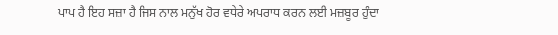ਪਾਪ ਹੈ ਇਹ ਸਜ਼ਾ ਹੈ ਜਿਸ ਨਾਲ ਮਨੁੱਖ ਹੋਰ ਵਧੇਰੇ ਅਪਰਾਧ ਕਰਨ ਲਈ ਮਜ਼ਬੂਰ ਹੁੰਦਾ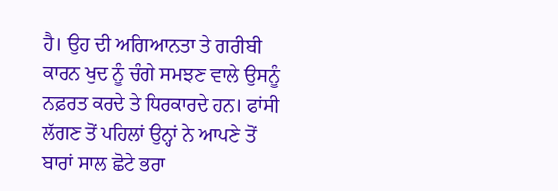ਹੈ। ਉਹ ਦੀ ਅਗਿਆਨਤਾ ਤੇ ਗਰੀਬੀ ਕਾਰਨ ਖੁਦ ਨੂੰ ਚੰਗੇ ਸਮਝਣ ਵਾਲੇ ਉਸਨੂੰ ਨਫ਼ਰਤ ਕਰਦੇ ਤੇ ਧਿਰਕਾਰਦੇ ਹਨ। ਫਾਂਸੀ ਲੱਗਣ ਤੋਂ ਪਹਿਲਾਂ ਉਨ੍ਹਾਂ ਨੇ ਆਪਣੇ ਤੋਂ ਬਾਰਾਂ ਸਾਲ ਛੋਟੇ ਭਰਾ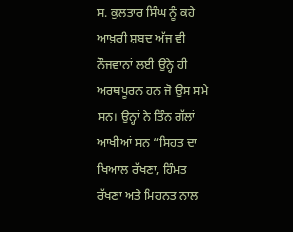ਸ. ਕੁਲਤਾਰ ਸਿੰਘ ਨੂੰ ਕਹੇ ਆਖ਼ਰੀ ਸ਼ਬਦ ਅੱਜ ਵੀ ਨੌਜਵਾਨਾਂ ਲਈ ਉਨ੍ਹੇ ਹੀ ਅਰਥਪੂਰਨ ਹਨ ਜੋ ਉਸ ਸਮੇ ਸਨ। ਉਨ੍ਹਾਂ ਨੇ ਤਿੰਨ ਗੱਲਾਂ ਆਖੀਆਂ ਸਨ “ਸਿਹਤ ਦਾ ਖਿਆਲ ਰੱਖਣਾ, ਹਿੰਮਤ ਰੱਖਣਾ ਅਤੇ ਮਿਹਨਤ ਨਾਲ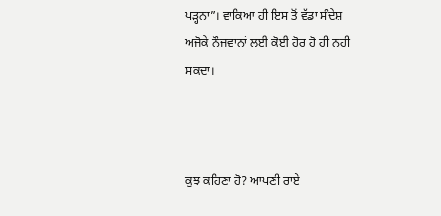ਪੜ੍ਹਨਾ”। ਵਾਕਿਆ ਹੀ ਇਸ ਤੋਂ ਵੱਡਾ ਸੰਦੇਸ਼ ਅਜੋਕੇ ਨੌਜਵਾਨਾਂ ਲਈ ਕੋਈ ਹੋਰ ਹੋ ਹੀ ਨਹੀ ਸਕਦਾ।



ਕੁਝ ਕਹਿਣਾ ਹੋ? ਆਪਣੀ ਰਾਏ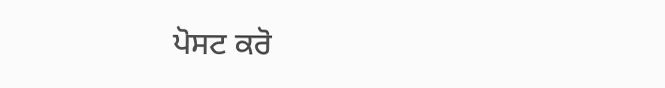ਪੋਸਟ ਕਰੋ